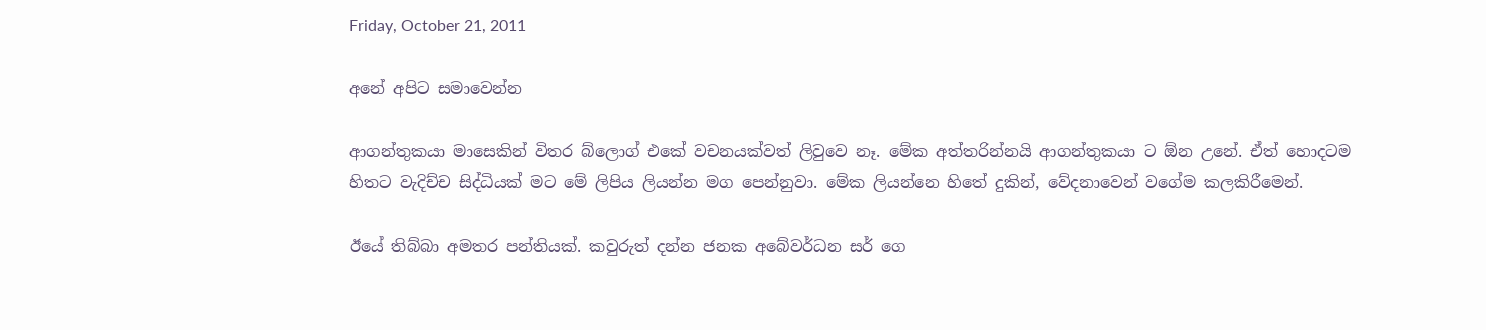Friday, October 21, 2011

අනේ අපිට සමාවෙන්න

ආගන්තුකයා මාසෙකින් විතර බ්ලොග් එකේ වචනයක්වත් ලිවුවෙ නෑ. මේක අත්තරින්නයි ආගන්තුකයා ට ඕන උනේ. ඒත් හොදටම හිතට වැදිච්ච සිද්ධියක් මට මේ ලිපිය ලියන්න මග පෙන්නුවා. මේක ලියන්නෙ හිතේ දුකින්, වේදනාවෙන් වගේම කලකිරීමෙන්.

ඊයේ තිබ්බා අමතර පන්තියක්. කවුරුත් දන්න ජනක අබේවර්ධන සර් ගෙ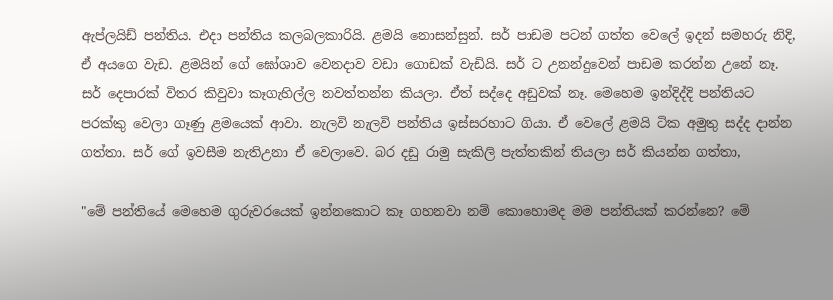ඇප්ලයිඩ් පන්තිය. එදා පන්තිය කලබලකාරියි. ළමයි නොසන්සුන්. සර් පාඩම පටන් ගත්ත වෙලේ ඉදන් සමහරු නිදි, ඒ අයගෙ වැඩ. ළමයින් ගේ ඝෝශාව වෙනදාව වඩා ගොඩක් වැඩියි. සර් ට උනන්දුවෙන් පාඩම කරන්න උනේ නෑ. සර් දෙපාරක් විතර කිවුවා කෑගැහිල්ල නවත්තන්න කියලා. ඒත් සද්දෙ අඩුවක් නෑ. මෙහෙම ඉන්දිද්දි පන්තියට පරක්කු වෙලා ගෑණු ළමයෙක් ආවා. නැලවි නැලවි පන්තිය ඉස්සරහාට ගියා. ඒ වෙලේ ළමයි ටික අමුතු සද්ද දාන්න ගත්තා. සර් ගේ ඉවසීම නැතිඋනා ඒ වෙලාවෙ. බර දඩු රාමු සැකිලි පැත්තකින් තියලා සර් කියන්න ගත්තා,

"මේ පන්තියේ මෙහෙම ගුරුවරයෙක් ඉන්නකොට කෑ ගහනවා නම් කොහොමද මම පන්තියක් කරන්නෙ? මේ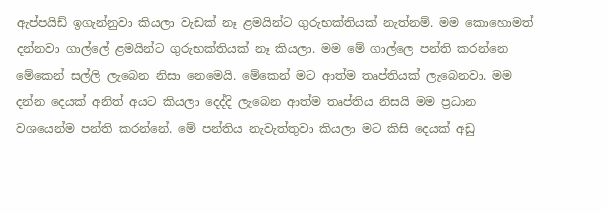ඇප්පයිඩ් ඉගැන්නුවා කියලා වැඩක් නෑ ළමයින්ට ගුරුභක්තියක් නැත්නම්. මම කොහොමත් දන්නවා ගාල්ලේ ළමයින්ට ගුරුභක්තියක් නෑ කියලා. මම මේ ගාල්ලෙ පන්ති කරන්නෙ මේකෙන් සල්ලි ලැබෙන නිසා නෙමෙයි. මේකෙන් මට ආත්ම තෘප්තියක් ලැබෙනවා. මම දන්න දෙයක් අනිත් අයට කියලා දෙද්දි ලැබෙන ආත්ම තෘප්තිය නිසයි මම ප්‍රධාන වශයෙන්ම පන්ති කරන්නේ. මේ පන්තිය නැවැත්තුවා කියලා මට කිසි දෙයක් අඩු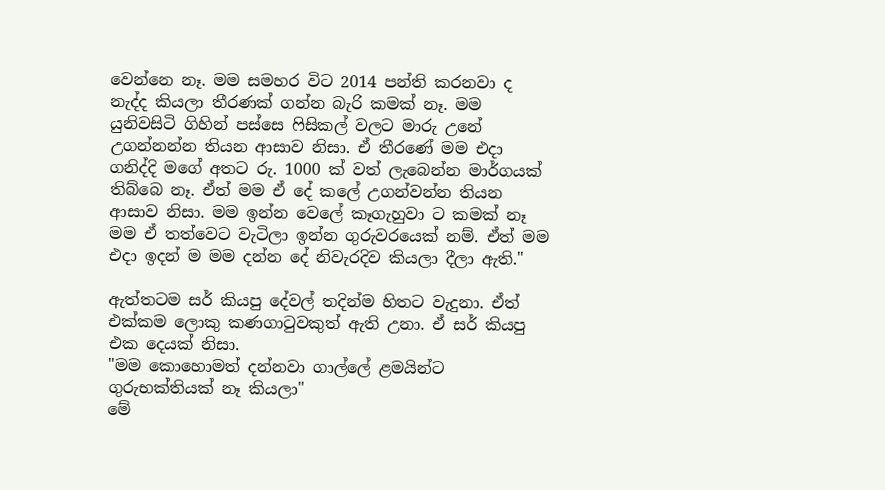වෙන්නෙ නෑ. මම සමහර විට 2014 පන්ති කරනවා ද නැද්ද කියලා තීරණක් ගන්න බැරි කමක් නෑ. මම යුනිවසිටි ගිහින් පස්සෙ ‍ෆිසිකල් වලට මාරු උනේ උගන්නන්න තියන ආසාව නිසා. ඒ තීරණේ මම එදා ගනිද්දි මගේ අතට රු. 1000 ක් වත් ලැබෙන්න මාර්ගයක් තිබ්බෙ නෑ. ඒත් මම ඒ දේ කලේ උගන්වන්න තියන ආසාව නිසා. මම ඉන්න වෙලේ කෑගැහුවා ට කමක් නෑ මම ඒ තත්වෙට වැටිලා ඉන්න ගුරුවරයෙක් නම්. ඒත් මම එදා ඉදන් ම මම දන්න දේ නිවැරදිව කියලා දීලා ඇති."

ඇත්තටම සර් කියපු දේවල් තදින්ම හිතට වැදුනා. ඒත් එක්කම ලොකු කණගාටුවකුත් ඇති උනා. ඒ සර් කියපු එක දෙයක් නිසා.
"මම කොහොමත් දන්නවා ගාල්ලේ ළමයින්ට ගුරුභක්තියක් නෑ කියලා"
මේ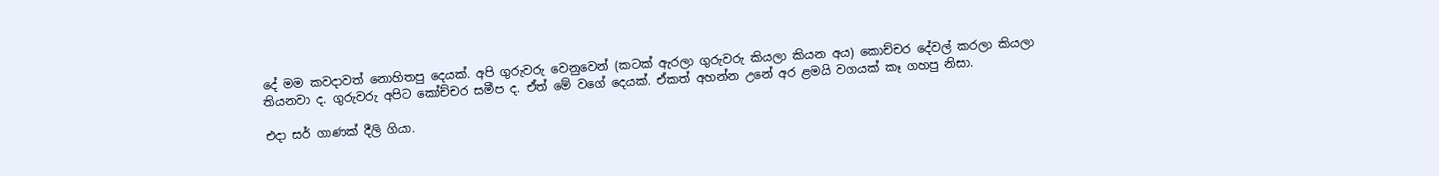දේ මම කවදාවත් නොහිතපු දෙයක්. අපි ගුරුවරු වෙනුවෙන් (කටක් ඇරලා ගුරුවරු කියලා කියන අය) කොච්චර දේවල් කරලා කියලා තියනවා ද. ගුරුවරු අපිට කෝච්චර සමීප ද. ඒත් මේ වගේ දෙයක්. ඒකත් අහන්න උනේ අර ළමයි වගයක් කෑ ගහපු නිසා.

එදා සර් ගාණක් දීලි ගියා.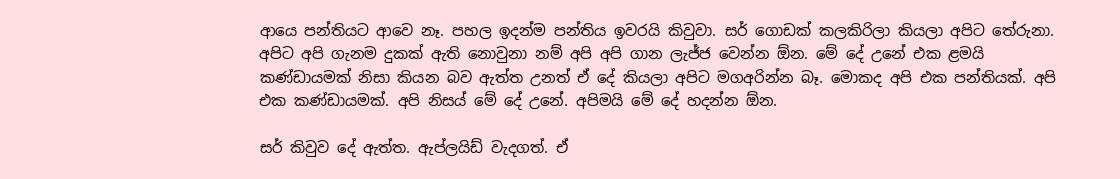ආයෙ පන්තියට ආවෙ නෑ. පහල ඉදන්ම පන්තිය ඉවරයි කිවුවා. සර් ගොඩක් කලකිරිලා කියලා අපිට තේරුනා. අපිට අපි ගැනම දුකක් ඇති නොවුනා නම් අපි අපි ගාන ලැජ්ජ වෙන්න ඕන. මේ දේ උනේ එක ළමයි කණ්ඩායමක් නිසා කියන බව ඇත්ත උනත් ඒ දේ කියලා අපිට මගඅරින්න බෑ. මොකද අපි එක පන්තියක්. අපි එක කණ්ඩායමක්‍. අපි නිසය් මේ දේ උනේ. අපිමයි මේ දේ හදන්න ඕන.

සර් කිවුව දේ ඇත්ත. ඇප්ලයිඩ් වැදගත්. ඒ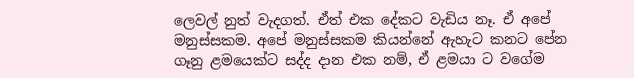ලෙවල් නුත් වැදගත්. ඒත් එක දේකට වැඩිය නෑ. ඒ අපේ මනුස්සකම. අපේ මනුස්සකම කියන්නේ ඇහැට කනට පේන ගෑනු ළමයෙක්ට සද්ද දාන එක නම්, ඒ ළමයා ට වගේම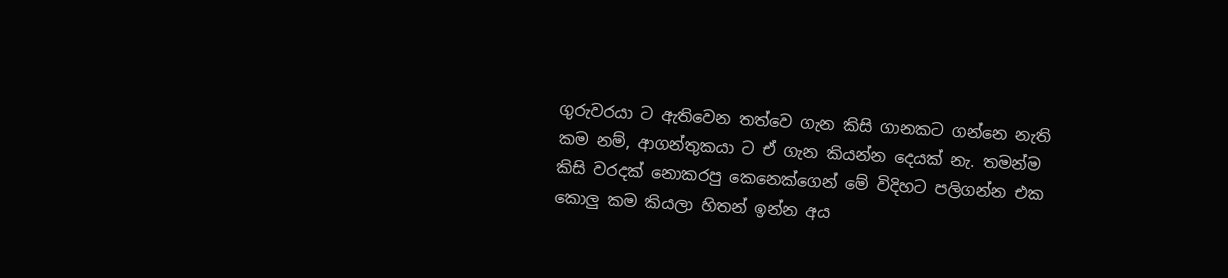ගුරුවරයා ට ඇතිවෙන තත්වෙ ගැන කිසි ගානකට ගන්නෙ නැති කම නම්, ආගන්තුකයා ට ඒ ගැන කියන්න දෙයක් නැ. තමන්ම කිසි වරදක් නොකරපු කෙනෙක්ගෙන් මේ විදිහට පලිගන්න එක කොලු කම කියලා හිතන් ඉන්න අය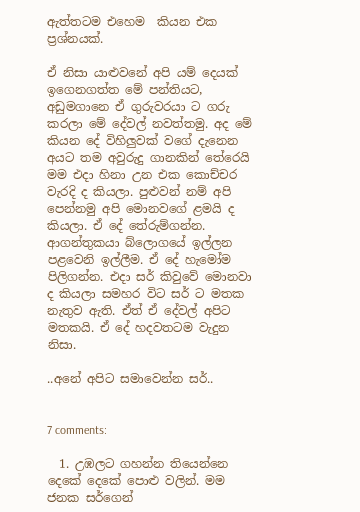ඇත්තටම එහෙම  කියන එක ප්‍රශ්නයක්.

ඒ නිසා යාළුවනේ අපි යම් දෙයක් ඉගෙනගත්ත මේ පන්තියට, අඩුමගානෙ ඒ ගුරුවරයා ට ගරු කරලා මේ දේවල් නවත්තමු. අද මේ කියන දේ විහිලුවක් වගේ දැනෙන අයට තම අවුරුදු ගානකින් තේරෙයි මම එදා හිනා උන එක කොච්චර වැරදි ද කියලා. පුළුවන් නම් අපි පෙන්නමු අපි මොනවගේ ළමයි ද කියලා. ඒ දේ තේරුම්ගන්න. ආගන්තුකයා බ්ලොගයේ ඉල්ලන පළවෙනි ඉල්ලීම. ඒ දේ හැමෝම පිලිගන්න. එදා සර් කිවුවේ මොනවා ද කියලා සමහර විට සර් ට මතක නැතුව ඇති. ඒත් ඒ දේවල් අපිට මතකයි. ඒ දේ හදවතටම වැදුන නිසා.

..අනේ අපිට සමාවෙන්න සර්..


7 comments:

  1. උඹලට ගහන්න තියෙන්නෙ දෙකේ දෙකේ පොළු වලින්. මම ජනක සර්ගෙන්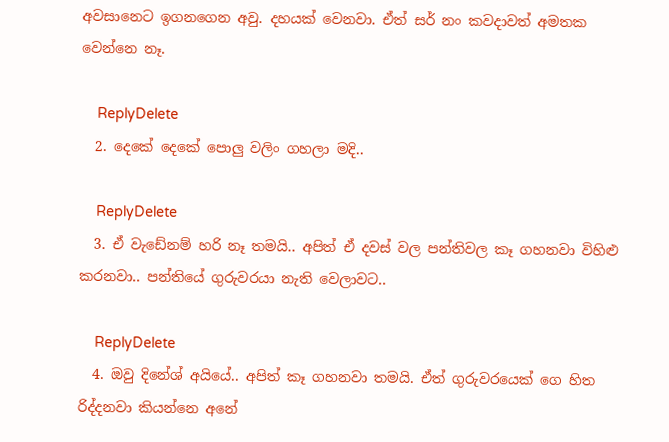අවසානෙට ඉගනගෙන අවු. දහයක් වෙනවා. ඒත් සර් නං කවදාවත් අමතක වෙන්නෙ නෑ.

    ReplyDelete
  2. දෙකේ දෙකේ පොලු වලිං ගහලා මදි..

    ReplyDelete
  3. ඒ වැඩේනම් හරි නෑ තමයි.. අපිත් ඒ දවස් වල පන්තිවල කෑ ගහනවා විහිළු කරනවා.. පන්තියේ ගුරුවරයා නැති වෙලාවට..

    ReplyDelete
  4. ඔවු දිනේශ් අයියේ.. අපිත් කෑ ගහනවා තමයි. ඒත් ගුරුවරයෙක් ගෙ හිත රිද්දනවා කියන්නෙ අනේ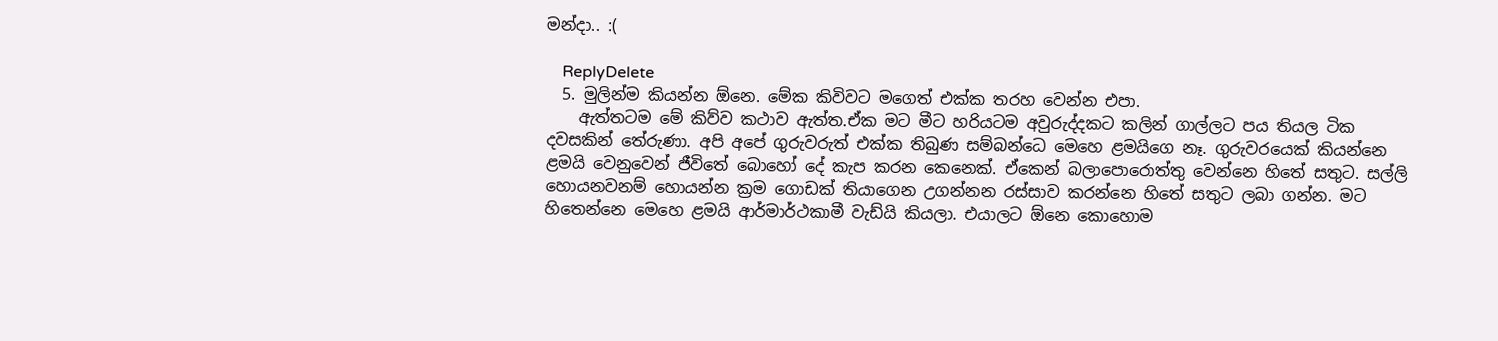මන්දා.. :(

    ReplyDelete
  5. මුලින්ම කියන්න ඕනෙ. මේක කිවිවට මගෙත් එක්ක තරහ වෙන්න එපා.
    ඇත්තටම මේ කිව්ව කථාව ඇත්ත.ඒක මට මීට හරියටම අවුරුද්දකට කලින් ගාල්ලට පය තියල ටික දවසකින් තේරුණා. අපි අපේ ගුරුවරුත් එක්ක තිබුණ සම්බන්ධෙ මෙහෙ ළමයිගෙ නෑ. ගුරුවරයෙක් කියන්නෙ ළමයි වෙනුවෙන් ජීවිතේ බොහෝ දේ කැප කරන කෙනෙක්. ඒකෙන් බලාපොරොත්තු වෙන්නෙ හිතේ සතුට. සල්ලි හොයනවනම් හොයන්න ක්‍රම ගොඩක් තියාගෙන උගන්නන රස්සාව කරන්නෙ හිතේ සතුට ලබා ගන්න. මට හිතෙන්නෙ මෙහෙ ළමයි ආර්මාර්ථකාමී වැඩ්යි කියලා. එයාලට ඕනෙ කොහොම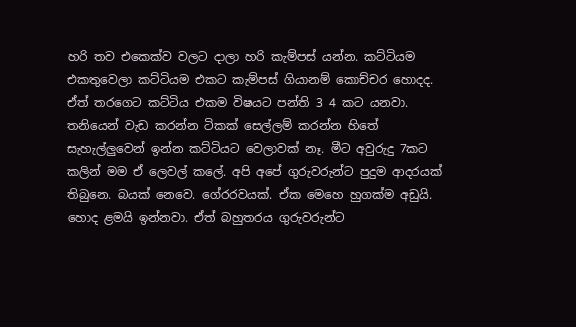හරි තව එකෙක්ව වලට දාලා හරි කැම්පස් යන්න. කට්ටියම එකතුවෙලා කට්ටියම එකට කැම්පස් ගියානම් කොච්චර හොදද. ඒත් තරගෙට කට්ටිය එකම විෂයට පන්ති 3 4 කට යනවා. තනියෙන් වැඩ කරන්න ටිකක් සෙල්ලම් කරන්න හිතේ සැහැල්ලුවෙන් ඉන්න කට්ටියට වෙලාවක් නෑ. මීට අවුරුදු 7කට කලින් මම ඒ ලෙවල් කලේ. අපි අපේ ගුරුවරුන්ට පුදුම ආදරයක් තිබුනෙ. බයක් නෙවෙ. ගේ‍රරවයක්. ඒක මෙහෙ හුගක්ම අඩුයි. හොද ළමයි ඉන්නවා. ඒත් බහුතරය ගුරුවරුන්ට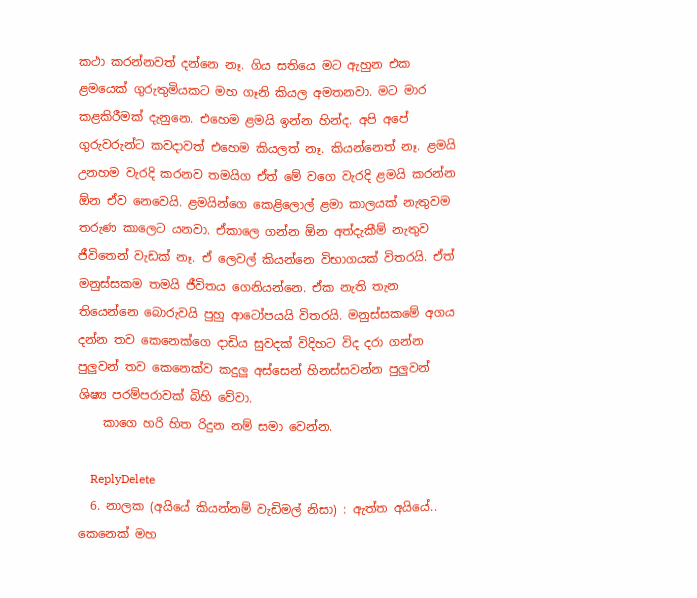කථා කරන්නවත් දන්නෙ නෑ. ගිය සතියෙ මට ඇහුන එක ළමයෙක් ගුරුතුමියකට මහ ගෑනි කියල අමතනවා. මට මාර කළකිරීමක් දැනුනෙ. එහෙම ළමයි ඉන්න හින්ද. අපි අපේ ගුරුවරුන්ට කවදාවත් එහෙම කියලත් නෑ. කියන්නෙත් නෑ. ළමයි උනහම වැරදි කරනව තමයිග ඒත් මේ වගෙ වැරදි ළමයි කරන්න ඕන ඒව නෙවෙයි. ළමයින්ගෙ කෙළිලොල් ළමා කාලයක් නැතුවම තරුණ කාලෙට යනවා. ඒකාලෙ ගන්න ඕන අත්දැකීම් නැතුව ජීවිතෙන් වැඩක් නෑ. ඒ ලෙවල් කියන්නෙ විභාගයක් විතරයි. ඒත් මනුස්සකම තමයි ජීවිතය ගෙනියන්නෙ. ඒක නැති තැන තියෙන්නෙ බොරුවයි පුහු ආටෝපයයි විතරයි. මනුස්සකමේ අගය දන්න තව කෙනෙක්ගෙ දාඩිය සුවදක් විදිහට විද දරා ගන්න පුලුවන් තව කෙනෙක්ව කදුලු අස්සෙන් හිනස්සවන්න පුලුවන් ශිෂ්‍ය පරම්පරාවක් බිහි වේවා.
    කාගෙ හරි හිත රිදුන නම් සමා වෙන්න.

    ReplyDelete
  6. නාලක (අයියේ කියන්නම් වැඩිමල් නිසා) : ඇත්ත අයියේ.. කෙනෙක් මහ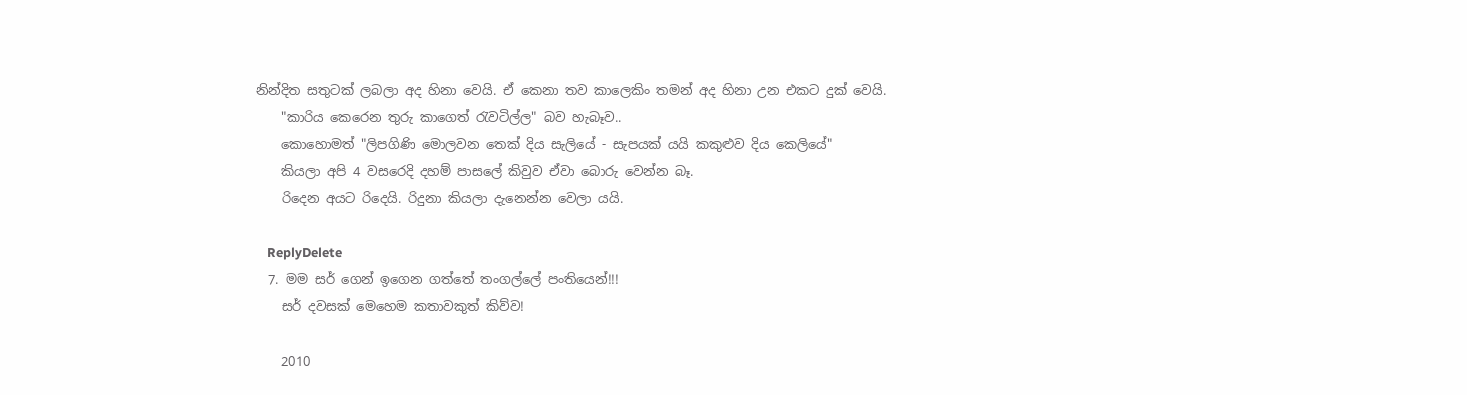නින්දිත සතුටක් ලබලා අද හිනා වෙයි. ඒ කෙනා තව කාලෙකිං තමන් අද හිනා උන එකට දුක් වෙයි.
    "කාරිය කෙරෙන තුරු කාගෙත් රැවටිල්ල" බව හැබෑව..
    කොහොමත් "ලිපගිණි මොලවන තෙක් දිය සැලියේ - සැපයක් යයි කකුළුව දිය කෙලියේ"
    කියලා අපි 4 වසරෙදි දහම් පාසලේ කිවුව ඒවා බොරු වෙන්න බෑ.
    රිදෙන අයට රිදෙයි. රිදුනා කියලා දැනෙන්න වෙලා යයි.

    ReplyDelete
  7. මම සර් ගෙන් ඉගෙන ගත්තේ තංගල්ලේ පංතියෙන්!!!
    සර් දවසක් මෙහෙම කතාවකුත් කිව්ව!

    2010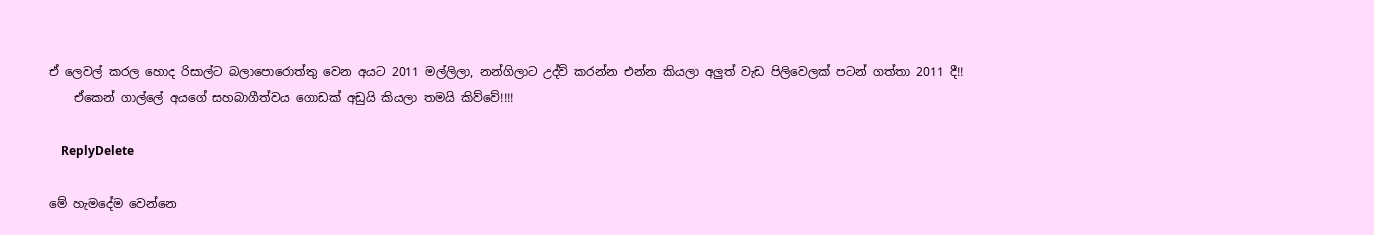ඒ ලෙවල් කරල හොද රිසාල්ට බලාපොරොත්තු වෙන අයට 2011 මල්ලිලා, නන්ගිලාට උද්ව් කරන්න එන්න කියලා අලුත් වැඩ පිලිවෙලක් පටන් ගත්තා 2011 දී!!
    ඒකෙන් ගාල්ලේ අයගේ සහබාගීත්වය ගොඩක් අඩුයි කියලා තමයි කිව්වේ!!!!

    ReplyDelete

මේ හැමදේම වෙන්නෙ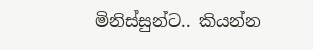මිනිස්සුන්ට.. කියන්න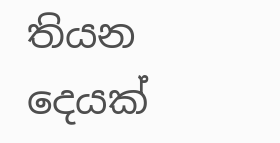තියන දෙයක්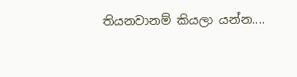තියනවානම් කියලා යන්න....